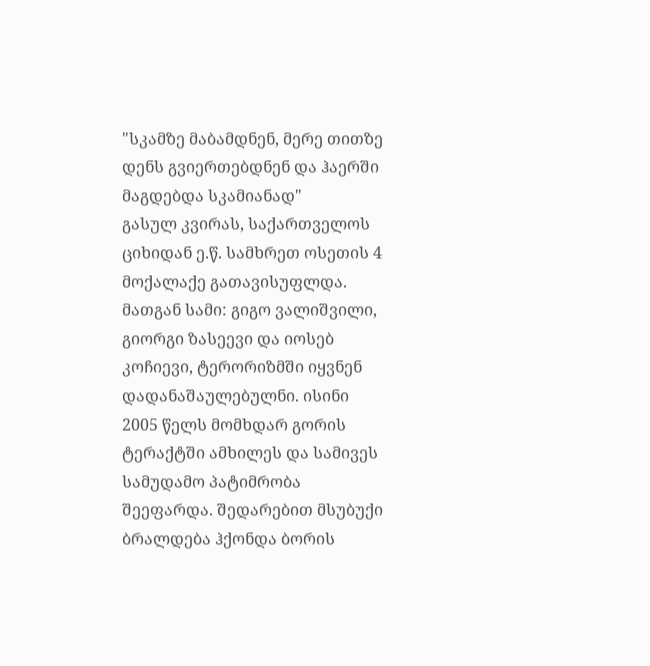"სკამზე მაბამდნენ, მერე თითზე დენს გვიერთებდნენ და ჰაერში მაგდებდა სკამიანად"
გასულ კვირას, საქართველოს ციხიდან ე.წ. სამხრეთ ოსეთის 4 მოქალაქე გათავისუფლდა. მათგან სამი: გიგო ვალიშვილი, გიორგი ზასეევი და იოსებ კოჩიევი, ტერორიზმში იყვნენ დადანაშაულებულნი. ისინი 2005 წელს მომხდარ გორის ტერაქტში ამხილეს და სამივეს სამუდამო პატიმრობა შეეფარდა. შედარებით მსუბუქი ბრალდება ჰქონდა ბორის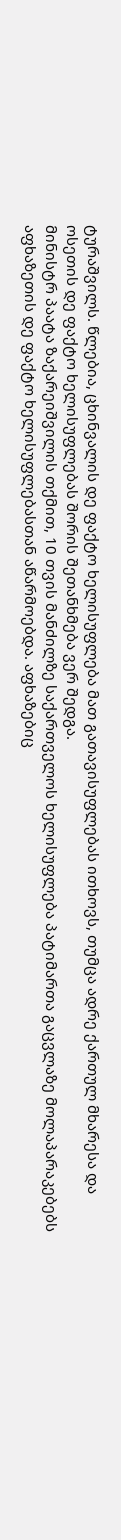ტურაშვილს. წლებია, ცხინვალის დე ფაქტო ხელისუფლება მათ გათავისუფლებას ითხოვს, თუმცა ადრე ქართულ მხარესა და ოსეთის დე ფაქტო ხელისუფლებას შორის შეთანხმება ვერ შედგა.
მინისტრ პაატა ზაქარეიშვილის თქმით, 10 თვის მანძილზე საქართველოს ხელისუფლება პატიმართა გაცვლაზე მოლაპარაკებებს აფხაზეთის დე ფაქტო ხელისუფლებასთან აწარმოებდა. აფხაზებიც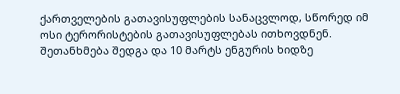ქართველების გათავისუფლების სანაცვლოდ, სწორედ იმ ოსი ტერორისტების გათავისუფლებას ითხოვდნენ. შეთანხმება შედგა და 10 მარტს ენგურის ხიდზე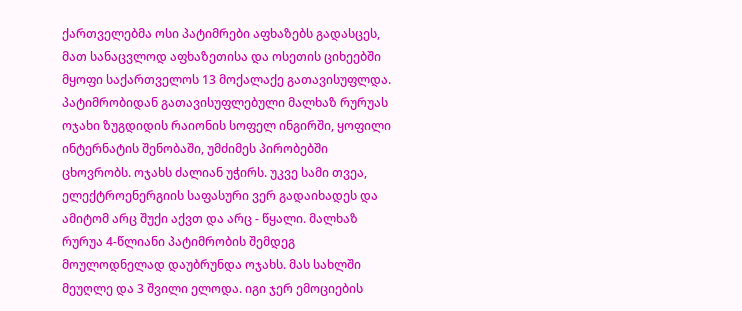ქართველებმა ოსი პატიმრები აფხაზებს გადასცეს, მათ სანაცვლოდ აფხაზეთისა და ოსეთის ციხეებში მყოფი საქართველოს 13 მოქალაქე გათავისუფლდა.
პატიმრობიდან გათავისუფლებული მალხაზ რურუას ოჯახი ზუგდიდის რაიონის სოფელ ინგირში, ყოფილი ინტერნატის შენობაში, უმძიმეს პირობებში ცხოვრობს. ოჯახს ძალიან უჭირს. უკვე სამი თვეა, ელექტროენერგიის საფასური ვერ გადაიხადეს და ამიტომ არც შუქი აქვთ და არც - წყალი. მალხაზ რურუა 4-წლიანი პატიმრობის შემდეგ მოულოდნელად დაუბრუნდა ოჯახს. მას სახლში მეუღლე და 3 შვილი ელოდა. იგი ჯერ ემოციების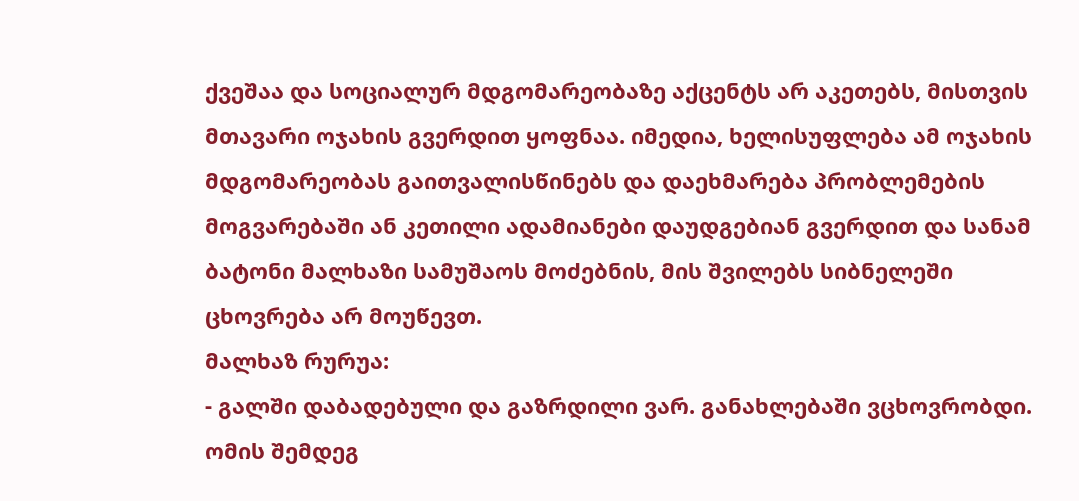ქვეშაა და სოციალურ მდგომარეობაზე აქცენტს არ აკეთებს, მისთვის მთავარი ოჯახის გვერდით ყოფნაა. იმედია, ხელისუფლება ამ ოჯახის მდგომარეობას გაითვალისწინებს და დაეხმარება პრობლემების მოგვარებაში ან კეთილი ადამიანები დაუდგებიან გვერდით და სანამ ბატონი მალხაზი სამუშაოს მოძებნის, მის შვილებს სიბნელეში ცხოვრება არ მოუწევთ.
მალხაზ რურუა:
- გალში დაბადებული და გაზრდილი ვარ. განახლებაში ვცხოვრობდი. ომის შემდეგ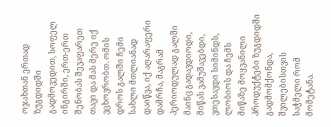ოჯახთან ერთად ზუგდიდში გადმოვედით, სოფელ ინგირში, ერთ-ერთ შენობას შევაფარეთ თავი და მას მერე იქ ვცხოვრობთ. ომის დროს გალში ჩემი სახლი მთლიანად დაიწვა, იქ აღარაფერი დამრჩა, მაგრამ პერიოდულად გალში მაინც გადავდიოდი, მიწას ვამუშავებდი, ვთესავდი სიმინდს, ლობიოს და ჩემს მიწაზე მოყვანილი პროდუქტები ზუგდიდში გადმომქონდა, შვილებისთვის საჭმელი რომ მომეტანა.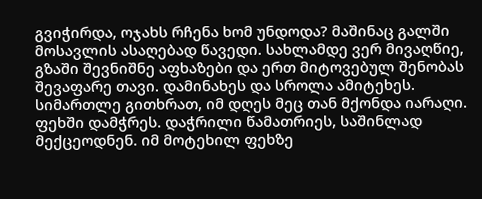გვიჭირდა, ოჯახს რჩენა ხომ უნდოდა? მაშინაც გალში მოსავლის ასაღებად წავედი. სახლამდე ვერ მივაღწიე, გზაში შევნიშნე აფხაზები და ერთ მიტოვებულ შენობას შევაფარე თავი. დამინახეს და სროლა ამიტეხეს. სიმართლე გითხრათ, იმ დღეს მეც თან მქონდა იარაღი. ფეხში დამჭრეს. დაჭრილი წამათრიეს, საშინლად მექცეოდნენ. იმ მოტეხილ ფეხზე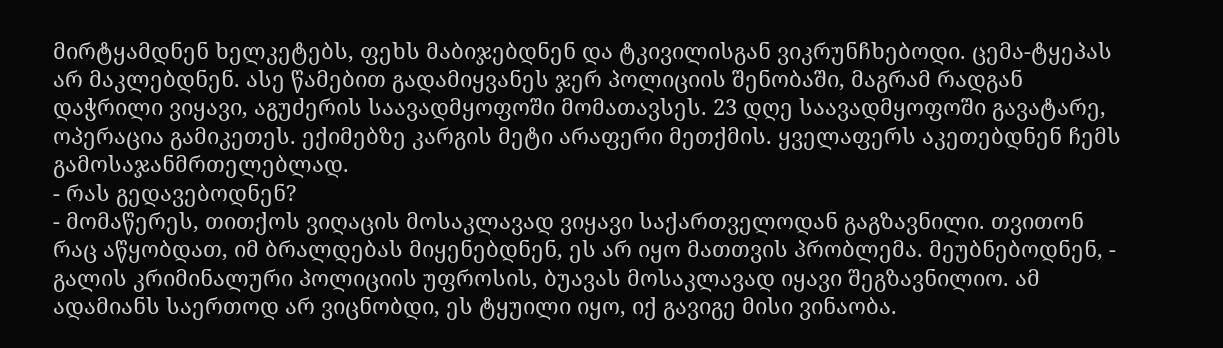მირტყამდნენ ხელკეტებს, ფეხს მაბიჯებდნენ და ტკივილისგან ვიკრუნჩხებოდი. ცემა-ტყეპას არ მაკლებდნენ. ასე წამებით გადამიყვანეს ჯერ პოლიციის შენობაში, მაგრამ რადგან დაჭრილი ვიყავი, აგუძერის საავადმყოფოში მომათავსეს. 23 დღე საავადმყოფოში გავატარე, ოპერაცია გამიკეთეს. ექიმებზე კარგის მეტი არაფერი მეთქმის. ყველაფერს აკეთებდნენ ჩემს გამოსაჯანმრთელებლად.
- რას გედავებოდნენ?
- მომაწერეს, თითქოს ვიღაცის მოსაკლავად ვიყავი საქართველოდან გაგზავნილი. თვითონ რაც აწყობდათ, იმ ბრალდებას მიყენებდნენ, ეს არ იყო მათთვის პრობლემა. მეუბნებოდნენ, - გალის კრიმინალური პოლიციის უფროსის, ბუავას მოსაკლავად იყავი შეგზავნილიო. ამ ადამიანს საერთოდ არ ვიცნობდი, ეს ტყუილი იყო, იქ გავიგე მისი ვინაობა.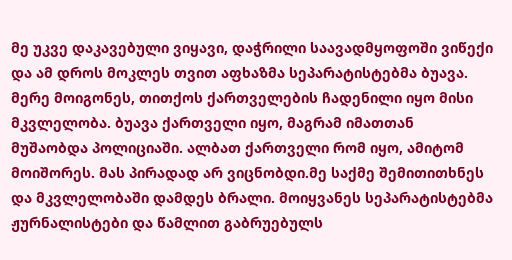მე უკვე დაკავებული ვიყავი, დაჭრილი საავადმყოფოში ვიწექი და ამ დროს მოკლეს თვით აფხაზმა სეპარატისტებმა ბუავა. მერე მოიგონეს, თითქოს ქართველების ჩადენილი იყო მისი მკვლელობა. ბუავა ქართველი იყო, მაგრამ იმათთან მუშაობდა პოლიციაში. ალბათ ქართველი რომ იყო, ამიტომ მოიშორეს. მას პირადად არ ვიცნობდი.მე საქმე შემითითხნეს და მკვლელობაში დამდეს ბრალი. მოიყვანეს სეპარატისტებმა ჟურნალისტები და წამლით გაბრუებულს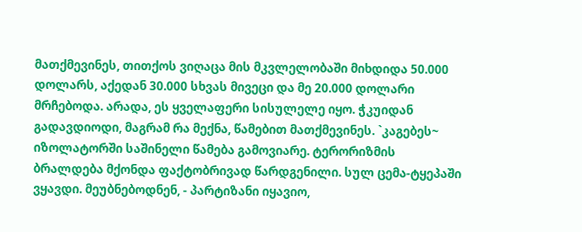მათქმევინეს, თითქოს ვიღაცა მის მკვლელობაში მიხდიდა 50.000 დოლარს, აქედან 30.000 სხვას მივეცი და მე 20.000 დოლარი მრჩებოდა. არადა, ეს ყველაფერი სისულელე იყო. ჭკუიდან გადავდიოდი, მაგრამ რა მექნა, წამებით მათქმევინეს. `კაგებეს~ იზოლატორში საშინელი წამება გამოვიარე. ტერორიზმის ბრალდება მქონდა ფაქტობრივად წარდგენილი. სულ ცემა-ტყეპაში ვყავდი. მეუბნებოდნენ, - პარტიზანი იყავიო,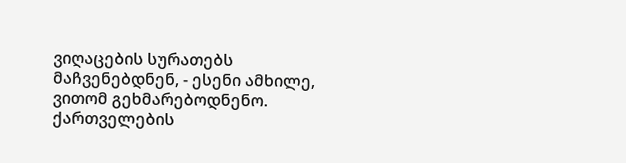ვიღაცების სურათებს მაჩვენებდნენ, - ესენი ამხილე, ვითომ გეხმარებოდნენო. ქართველების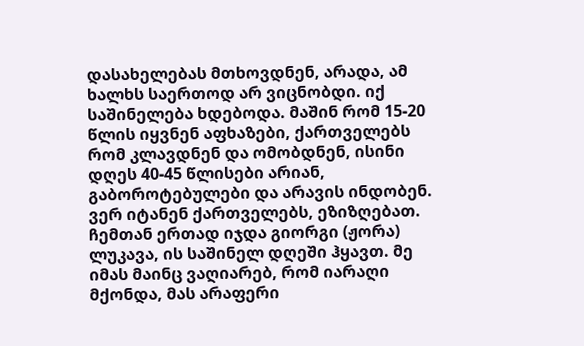დასახელებას მთხოვდნენ, არადა, ამ ხალხს საერთოდ არ ვიცნობდი. იქ საშინელება ხდებოდა. მაშინ რომ 15-20 წლის იყვნენ აფხაზები, ქართველებს რომ კლავდნენ და ომობდნენ, ისინი დღეს 40-45 წლისები არიან, გაბოროტებულები და არავის ინდობენ. ვერ იტანენ ქართველებს, ეზიზღებათ. ჩემთან ერთად იჯდა გიორგი (ჟორა) ლუკავა, ის საშინელ დღეში ჰყავთ. მე იმას მაინც ვაღიარებ, რომ იარაღი მქონდა, მას არაფერი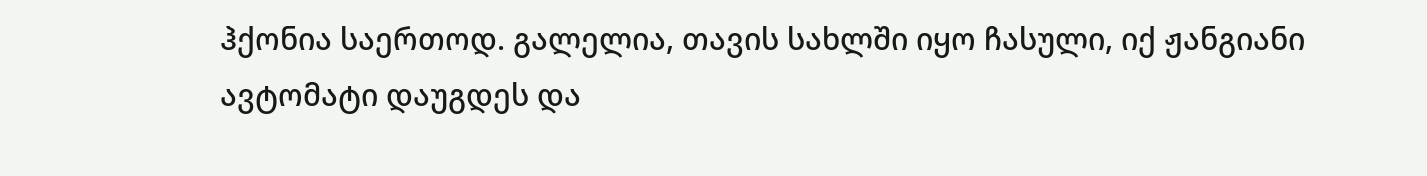ჰქონია საერთოდ. გალელია, თავის სახლში იყო ჩასული, იქ ჟანგიანი ავტომატი დაუგდეს და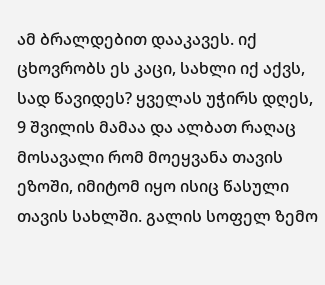ამ ბრალდებით დააკავეს. იქ ცხოვრობს ეს კაცი, სახლი იქ აქვს, სად წავიდეს? ყველას უჭირს დღეს, 9 შვილის მამაა და ალბათ რაღაც მოსავალი რომ მოეყვანა თავის ეზოში, იმიტომ იყო ისიც წასული თავის სახლში. გალის სოფელ ზემო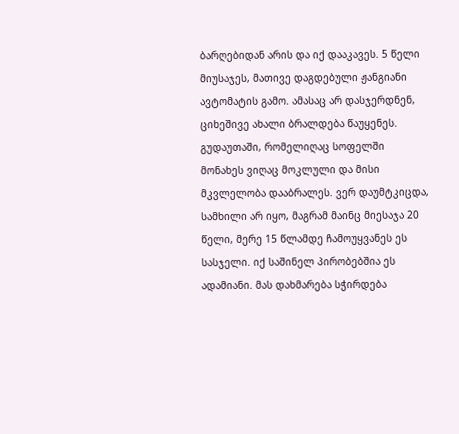ბარღებიდან არის და იქ დააკავეს. 5 წელი მიუსაჯეს, მათივე დაგდებული ჟანგიანი ავტომატის გამო. ამასაც არ დასჯერდნენ, ციხეშივე ახალი ბრალდება წაუყენეს. გუდაუთაში, რომელიღაც სოფელში მონახეს ვიღაც მოკლული და მისი მკვლელობა დააბრალეს. ვერ დაუმტკიცდა, სამხილი არ იყო, მაგრამ მაინც მიესაჯა 20 წელი, მერე 15 წლამდე ჩამოუყვანეს ეს სასჯელი. იქ საშინელ პირობებშია ეს ადამიანი. მას დახმარება სჭირდება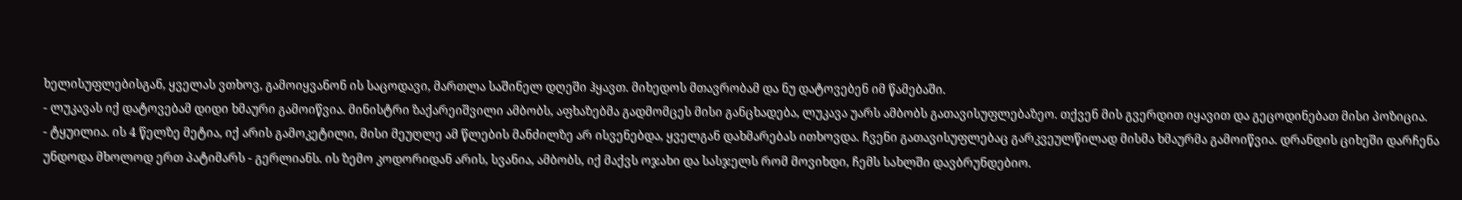ხელისუფლებისგან, ყველას ვთხოვ, გამოიყვანონ ის საცოდავი, მართლა საშინელ დღეში ჰყავთ. მიხედოს მთავრობამ და ნუ დატოვებენ იმ წამებაში.
- ლუკავას იქ დატოვებამ დიდი ხმაური გამოიწვია. მინისტრი ზაქარეიშვილი ამბობს, აფხაზებმა გადმომცეს მისი განცხადება, ლუკავა უარს ამბობს გათავისუფლებაზეო. თქვენ მის გვერდით იყავით და გეცოდინებათ მისი პოზიცია.
- ტყუილია. ის 4 წელზე მეტია, იქ არის გამოკეტილი, მისი მეუღლე ამ წლების მანძილზე არ ისვენებდა, ყველგან დახმარებას ითხოვდა. ჩვენი გათავისუფლებაც გარკვეულწილად მისმა ხმაურმა გამოიწვია. დრანდის ციხეში დარჩენა უნდოდა მხოლოდ ერთ პატიმარს - გერლიანს. ის ზემო კოდორიდან არის, სვანია, ამბობს, იქ მაქვს ოჯახი და სასჯელს რომ მოვიხდი, ჩემს სახლში დავბრუნდებიო.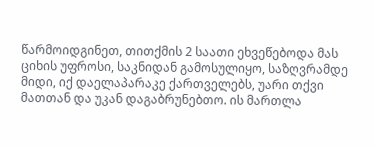წარმოიდგინეთ, თითქმის 2 საათი ეხვეწებოდა მას ციხის უფროსი, საკნიდან გამოსულიყო, საზღვრამდე მიდი, იქ დაელაპარაკე ქართველებს, უარი თქვი მათთან და უკან დაგაბრუნებთო. ის მართლა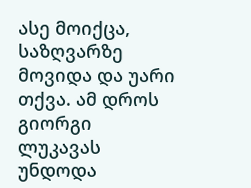ასე მოიქცა, საზღვარზე მოვიდა და უარი თქვა. ამ დროს გიორგი ლუკავას უნდოდა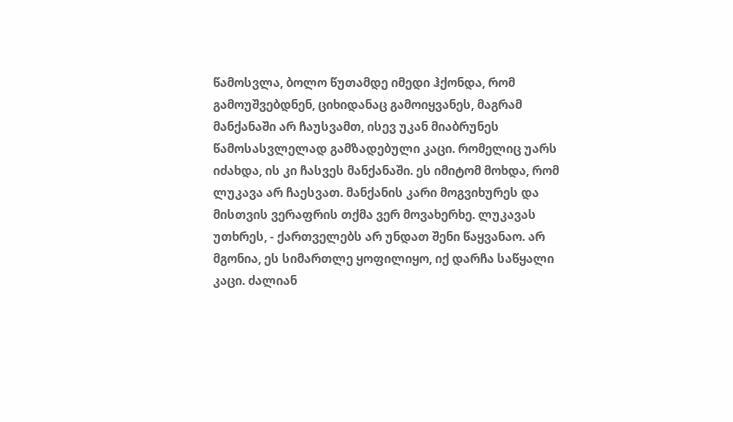წამოსვლა, ბოლო წუთამდე იმედი ჰქონდა, რომ გამოუშვებდნენ, ციხიდანაც გამოიყვანეს, მაგრამ მანქანაში არ ჩაუსვამთ, ისევ უკან მიაბრუნეს წამოსასვლელად გამზადებული კაცი. რომელიც უარს იძახდა, ის კი ჩასვეს მანქანაში. ეს იმიტომ მოხდა, რომ ლუკავა არ ჩაესვათ. მანქანის კარი მოგვიხურეს და მისთვის ვერაფრის თქმა ვერ მოვახერხე. ლუკავას უთხრეს, - ქართველებს არ უნდათ შენი წაყვანაო. არ მგონია, ეს სიმართლე ყოფილიყო, იქ დარჩა საწყალი კაცი. ძალიან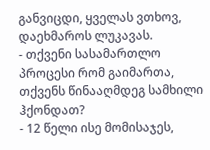განვიცდი, ყველას ვთხოვ, დაეხმაროს ლუკავას.
- თქვენი სასამართლო პროცესი რომ გაიმართა, თქვენს წინააღმდეგ სამხილი ჰქონდათ?
- 12 წელი ისე მომისაჯეს,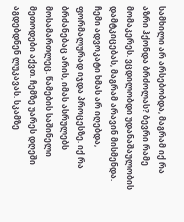სამხილი არ არსებობდა, მაგრამ იქ რა აზრი ჰქონდა ბრძოლას? ბევრი რამე მომაკერეს. ვცდილობდი უდანაშაულობის დამტკიცებას, მაგრამ არავინ მისმენდა. ჩემი ადვოკატი ხმას არ იღებდა, ფორმალურად იჯდა პროცესზე. იქ რა ბრძანებაც არის, იმას ასრულებს მოსამართლეც. წამების საშინელი მეთოდები აქვთ. ჩემზე უარეს დღეში აგდებდნენ ლუკავას. სკამზე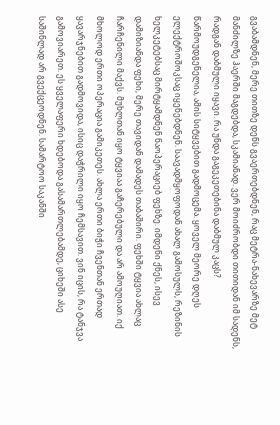გვაბამდნენ, მერე თითზე დენს გვაერთებდნენ, რაც მეტრა-ნახევარზე მეტ მანძილზე ჰაერში მაგდებდა, სკამიანად. ვერ მოიძრობდი თითიდან იმ სადენს, რადგან დაბმული იყავი. რა უნდა გაგეკეთებინა დაბმულ კაცს? წარმოუდგენელია, ამის სიტყვებით გადმოცემა. ყოველ მეორე დღეს ელექტროშოკსაც იყენებდნენ. საავადმყოფოდან ახალ გამოსულს, რეზინის ხელკეტებსაც მირტყამდნენ ნაოპერაციებ ფეხზე. იმდენი ქნეს, ისევ დამიზიანდა ფეხი, მერე თავიდან დამადეს თაბაშირი. ფეხში ტყვია ახლაც ჩარჩენილი მაქვს. მუხლთან იყო ტყვიაა გაჩერებული და არ ამოუღიათ. იქ მხოლოდ ერთი ოპერაცია გამიკეთეს. ახლა ერთი ბიჭი ჩვენთან ერთად ყავარჯნებით გადმოვიდა, ისიც დაჭრილი იყო ჩემსავით. ვინ იცის, რა ტანჯვა გამოვიარეთ. ეს ყველაფერი ხდებოდა გასამართლებამდე, ციხეში ასე საშინლად არ გვექცეოდნენ. სამარტოო საკანში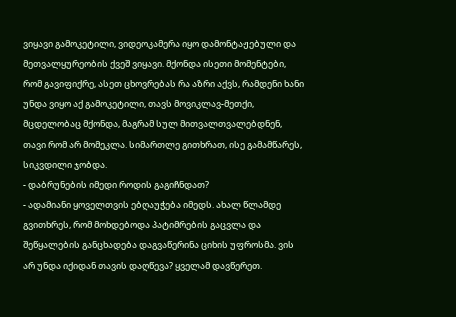ვიყავი გამოკეტილი, ვიდეოკამერა იყო დამონტაჟებული და მეთვალყურეობის ქვეშ ვიყავი. მქონდა ისეთი მომენტები, რომ გავიფიქრე, ასეთ ცხოვრებას რა აზრი აქვს, რამდენი ხანი უნდა ვიყო აქ გამოკეტილი, თავს მოვიკლავ-მეთქი, მცდელობაც მქონდა, მაგრამ სულ მითვალთვალებდნენ, თავი რომ არ მომეკლა. სიმართლე გითხრათ, ისე გამამწარეს, სიკვდილი ჯობდა.
- დაბრუნების იმედი როდის გაგიჩნდათ?
- ადამიანი ყოველთვის ებღაუჭება იმედს. ახალ წლამდე გვითხრეს, რომ მოხდებოდა პატიმრების გაცვლა და შეწყალების განცხადება დაგვაწერინა ციხის უფროსმა. ვის არ უნდა იქიდან თავის დაღწევა? ყველამ დავწერეთ.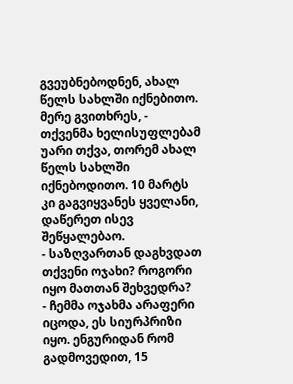გვეუბნებოდნენ, ახალ წელს სახლში იქნებითო. მერე გვითხრეს, - თქვენმა ხელისუფლებამ უარი თქვა, თორემ ახალ წელს სახლში იქნებოდითო. 10 მარტს კი გაგვიყვანეს ყველანი, დაწერეთ ისევ შეწყალებაო.
- საზღვართან დაგხვდათ თქვენი ოჯახი? როგორი იყო მათთან შეხვედრა?
- ჩემმა ოჯახმა არაფერი იცოდა, ეს სიურპრიზი იყო. ენგურიდან რომ გადმოვედით, 15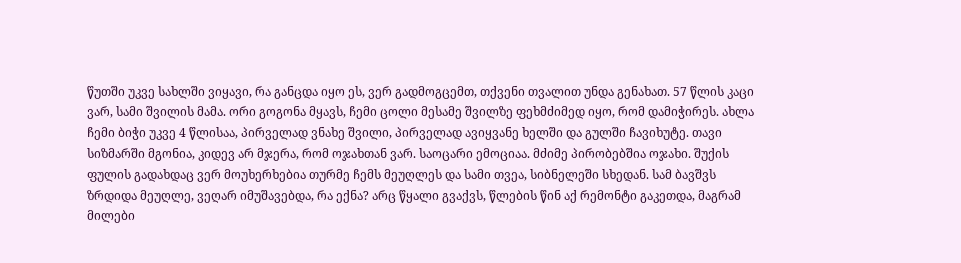წუთში უკვე სახლში ვიყავი, რა განცდა იყო ეს, ვერ გადმოგცემთ, თქვენი თვალით უნდა გენახათ. 57 წლის კაცი ვარ, სამი შვილის მამა. ორი გოგონა მყავს, ჩემი ცოლი მესამე შვილზე ფეხმძიმედ იყო, რომ დამიჭირეს. ახლა ჩემი ბიჭი უკვე 4 წლისაა, პირველად ვნახე შვილი, პირველად ავიყვანე ხელში და გულში ჩავიხუტე. თავი სიზმარში მგონია, კიდევ არ მჯერა, რომ ოჯახთან ვარ. საოცარი ემოციაა. მძიმე პირობებშია ოჯახი. შუქის ფულის გადახდაც ვერ მოუხერხებია თურმე ჩემს მეუღლეს და სამი თვეა, სიბნელეში სხედან. სამ ბავშვს ზრდიდა მეუღლე, ვეღარ იმუშავებდა, რა ექნა? არც წყალი გვაქვს, წლების წინ აქ რემონტი გაკეთდა, მაგრამ მილები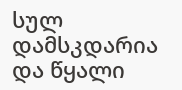სულ დამსკდარია და წყალი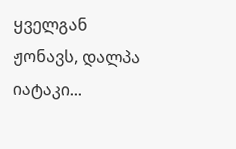ყველგან ჟონავს, დალპა იატაკი...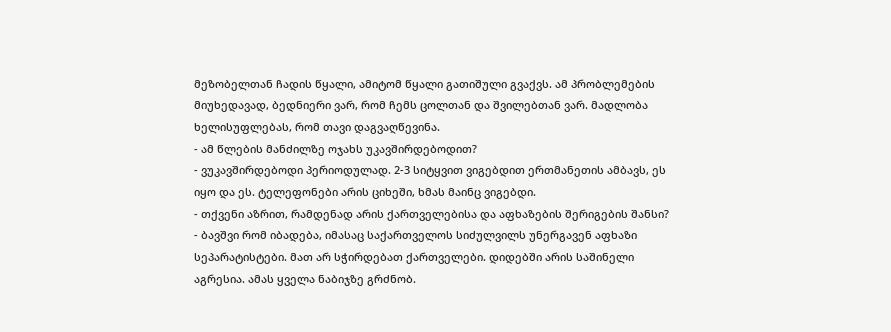მეზობელთან ჩადის წყალი, ამიტომ წყალი გათიშული გვაქვს. ამ პრობლემების მიუხედავად, ბედნიერი ვარ, რომ ჩემს ცოლთან და შვილებთან ვარ. მადლობა ხელისუფლებას, რომ თავი დაგვაღწევინა.
- ამ წლების მანძილზე ოჯახს უკავშირდებოდით?
- ვუკავშირდებოდი პერიოდულად. 2-3 სიტყვით ვიგებდით ერთმანეთის ამბავს, ეს იყო და ეს. ტელეფონები არის ციხეში, ხმას მაინც ვიგებდი.
- თქვენი აზრით, რამდენად არის ქართველებისა და აფხაზების შერიგების შანსი?
- ბავშვი რომ იბადება, იმასაც საქართველოს სიძულვილს უნერგავენ აფხაზი სეპარატისტები. მათ არ სჭირდებათ ქართველები. დიდებში არის საშინელი აგრესია. ამას ყველა ნაბიჯზე გრძნობ.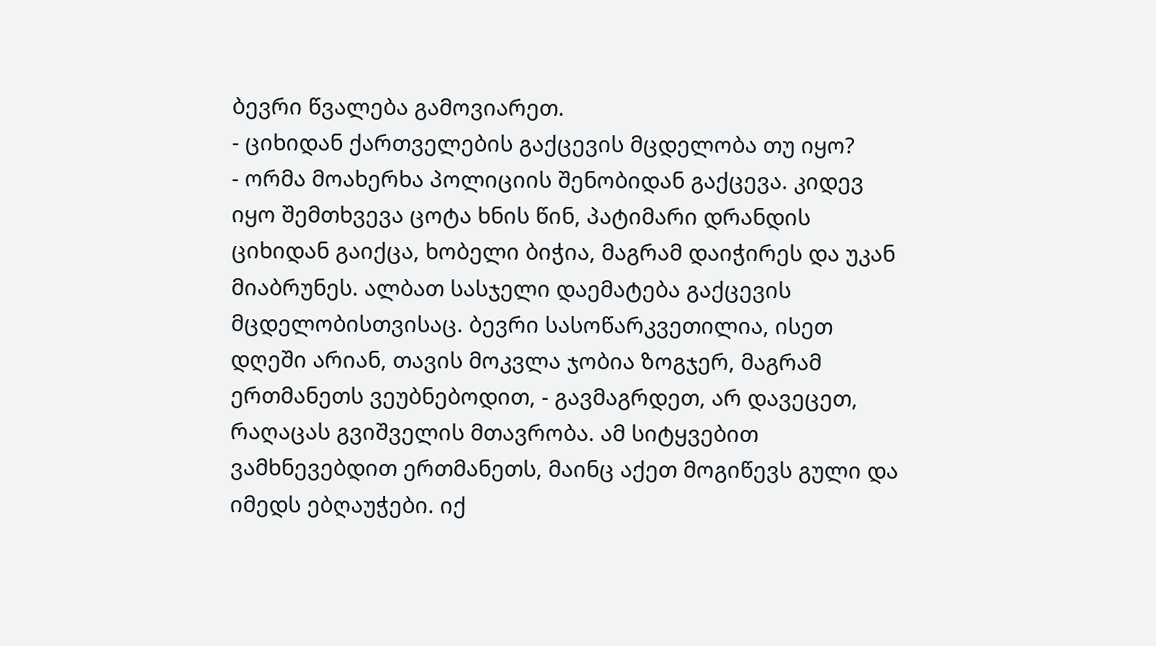ბევრი წვალება გამოვიარეთ.
- ციხიდან ქართველების გაქცევის მცდელობა თუ იყო?
- ორმა მოახერხა პოლიციის შენობიდან გაქცევა. კიდევ იყო შემთხვევა ცოტა ხნის წინ, პატიმარი დრანდის ციხიდან გაიქცა, ხობელი ბიჭია, მაგრამ დაიჭირეს და უკან მიაბრუნეს. ალბათ სასჯელი დაემატება გაქცევის მცდელობისთვისაც. ბევრი სასოწარკვეთილია, ისეთ დღეში არიან, თავის მოკვლა ჯობია ზოგჯერ, მაგრამ ერთმანეთს ვეუბნებოდით, - გავმაგრდეთ, არ დავეცეთ, რაღაცას გვიშველის მთავრობა. ამ სიტყვებით ვამხნევებდით ერთმანეთს, მაინც აქეთ მოგიწევს გული და იმედს ებღაუჭები. იქ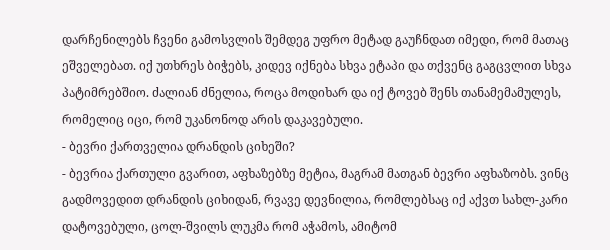დარჩენილებს ჩვენი გამოსვლის შემდეგ უფრო მეტად გაუჩნდათ იმედი, რომ მათაც ეშველებათ. იქ უთხრეს ბიჭებს, კიდევ იქნება სხვა ეტაპი და თქვენც გაგცვლით სხვა პატიმრებშიო. ძალიან ძნელია, როცა მოდიხარ და იქ ტოვებ შენს თანამემამულეს, რომელიც იცი, რომ უკანონოდ არის დაკავებული.
- ბევრი ქართველია დრანდის ციხეში?
- ბევრია ქართული გვარით, აფხაზებზე მეტია, მაგრამ მათგან ბევრი აფხაზობს. ვინც გადმოვედით დრანდის ციხიდან, რვავე დევნილია, რომლებსაც იქ აქვთ სახლ-კარი დატოვებული, ცოლ-შვილს ლუკმა რომ აჭამოს, ამიტომ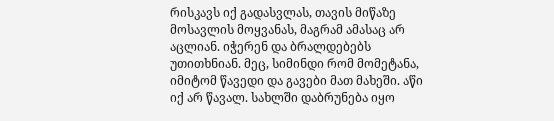რისკავს იქ გადასვლას, თავის მიწაზე მოსავლის მოყვანას, მაგრამ ამასაც არ აცლიან. იჭერენ და ბრალდებებს უთითხნიან. მეც, სიმინდი რომ მომეტანა, იმიტომ წავედი და გავები მათ მახეში. აწი იქ არ წავალ. სახლში დაბრუნება იყო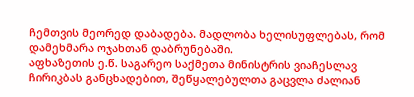ჩემთვის მეორედ დაბადება. მადლობა ხელისუფლებას, რომ დამეხმარა ოჯახთან დაბრუნებაში.
აფხაზეთის ე.წ. საგარეო საქმეთა მინისტრის ვიაჩესლავ ჩირიკბას განცხადებით, შეწყალებულთა გაცვლა ძალიან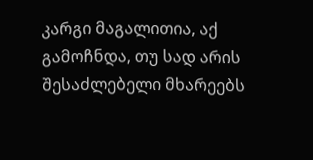კარგი მაგალითია, აქ გამოჩნდა, თუ სად არის შესაძლებელი მხარეებს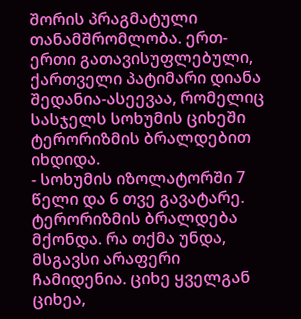შორის პრაგმატული თანამშრომლობა. ერთ-ერთი გათავისუფლებული, ქართველი პატიმარი დიანა შედანია-ასეევაა, რომელიც სასჯელს სოხუმის ციხეში ტერორიზმის ბრალდებით იხდიდა.
- სოხუმის იზოლატორში 7 წელი და 6 თვე გავატარე. ტერორიზმის ბრალდება მქონდა. რა თქმა უნდა, მსგავსი არაფერი ჩამიდენია. ციხე ყველგან ციხეა,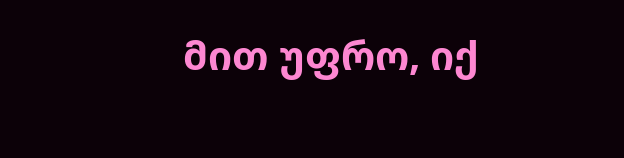მით უფრო, იქ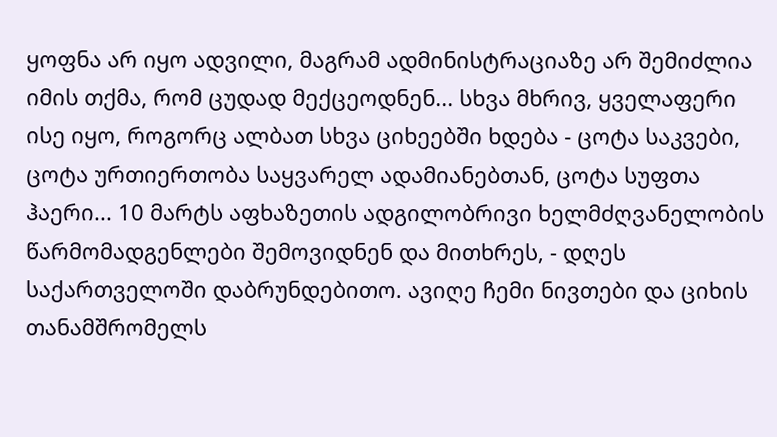ყოფნა არ იყო ადვილი, მაგრამ ადმინისტრაციაზე არ შემიძლია იმის თქმა, რომ ცუდად მექცეოდნენ... სხვა მხრივ, ყველაფერი ისე იყო, როგორც ალბათ სხვა ციხეებში ხდება - ცოტა საკვები, ცოტა ურთიერთობა საყვარელ ადამიანებთან, ცოტა სუფთა ჰაერი... 10 მარტს აფხაზეთის ადგილობრივი ხელმძღვანელობის წარმომადგენლები შემოვიდნენ და მითხრეს, - დღეს საქართველოში დაბრუნდებითო. ავიღე ჩემი ნივთები და ციხის თანამშრომელს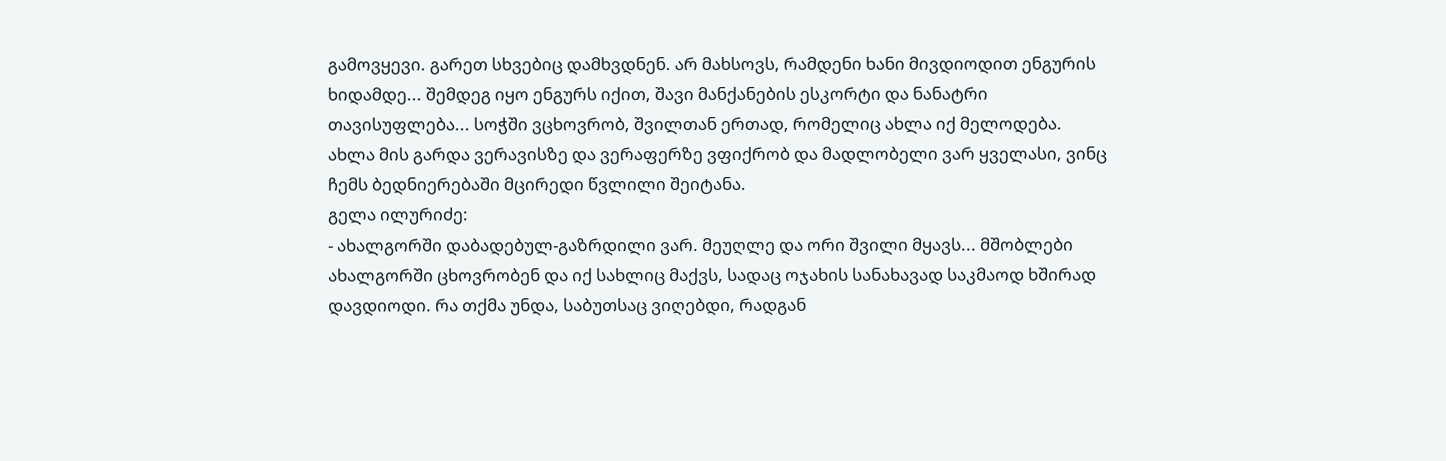გამოვყევი. გარეთ სხვებიც დამხვდნენ. არ მახსოვს, რამდენი ხანი მივდიოდით ენგურის ხიდამდე... შემდეგ იყო ენგურს იქით, შავი მანქანების ესკორტი და ნანატრი თავისუფლება... სოჭში ვცხოვრობ, შვილთან ერთად, რომელიც ახლა იქ მელოდება. ახლა მის გარდა ვერავისზე და ვერაფერზე ვფიქრობ და მადლობელი ვარ ყველასი, ვინც ჩემს ბედნიერებაში მცირედი წვლილი შეიტანა.
გელა ილურიძე:
- ახალგორში დაბადებულ-გაზრდილი ვარ. მეუღლე და ორი შვილი მყავს... მშობლები ახალგორში ცხოვრობენ და იქ სახლიც მაქვს, სადაც ოჯახის სანახავად საკმაოდ ხშირად დავდიოდი. რა თქმა უნდა, საბუთსაც ვიღებდი, რადგან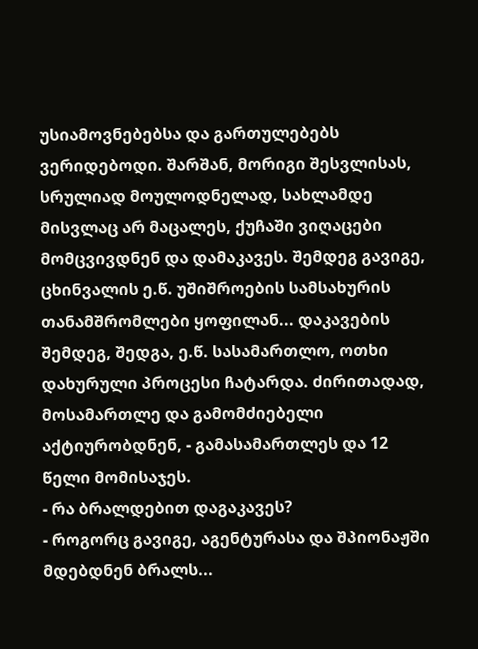უსიამოვნებებსა და გართულებებს ვერიდებოდი. შარშან, მორიგი შესვლისას, სრულიად მოულოდნელად, სახლამდე მისვლაც არ მაცალეს, ქუჩაში ვიღაცები მომცვივდნენ და დამაკავეს. შემდეგ გავიგე, ცხინვალის ე.წ. უშიშროების სამსახურის თანამშრომლები ყოფილან... დაკავების შემდეგ, შედგა, ე.წ. სასამართლო, ოთხი დახურული პროცესი ჩატარდა. ძირითადად, მოსამართლე და გამომძიებელი აქტიურობდნენ, - გამასამართლეს და 12 წელი მომისაჯეს.
- რა ბრალდებით დაგაკავეს?
- როგორც გავიგე, აგენტურასა და შპიონაჟში მდებდნენ ბრალს...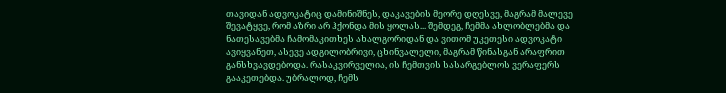თავიდან ადვოკატიც დამინიშნეს, დაკავების მეორე დღესვე, მაგრამ მალევე შევატყვე, რომ აზრი არ ჰქონდა მის ყოლას... შემდეგ, ჩემმა ახლობლებმა და ნათესავებმა ჩამომაკითხეს ახალგორიდან და ვითომ უკეთესი ადვოკატი ავიყვანეთ, ასევე ადგილობრივი, ცხინვალელი, მაგრამ წინასგან არაფრით განსხვავდებოდა. რასაკვირველია, ის ჩემთვის სასარგებლოს ვერაფერს გააკეთებდა. უბრალოდ, ჩემს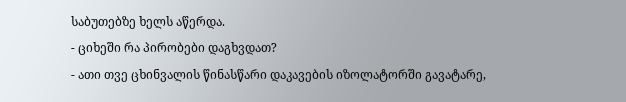საბუთებზე ხელს აწერდა.
- ციხეში რა პირობები დაგხვდათ?
- ათი თვე ცხინვალის წინასწარი დაკავების იზოლატორში გავატარე,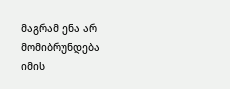მაგრამ ენა არ მომიბრუნდება იმის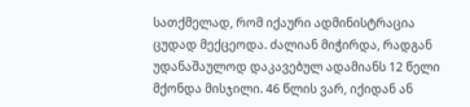სათქმელად, რომ იქაური ადმინისტრაცია ცუდად მექცეოდა. ძალიან მიჭირდა, რადგან უდანაშაულოდ დაკავებულ ადამიანს 12 წელი მქონდა მისჯილი. 46 წლის ვარ, იქიდან ან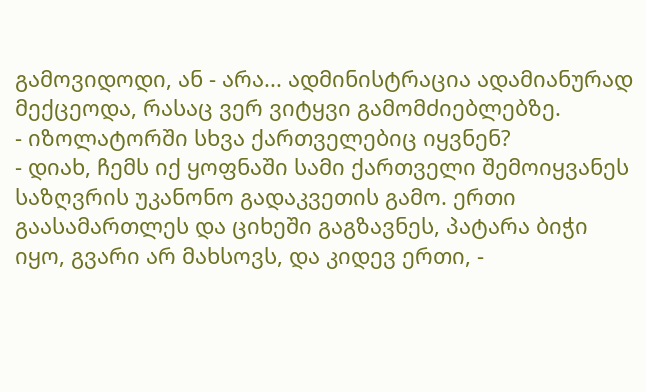გამოვიდოდი, ან - არა... ადმინისტრაცია ადამიანურად მექცეოდა, რასაც ვერ ვიტყვი გამომძიებლებზე.
- იზოლატორში სხვა ქართველებიც იყვნენ?
- დიახ, ჩემს იქ ყოფნაში სამი ქართველი შემოიყვანეს საზღვრის უკანონო გადაკვეთის გამო. ერთი გაასამართლეს და ციხეში გაგზავნეს, პატარა ბიჭი იყო, გვარი არ მახსოვს, და კიდევ ერთი, -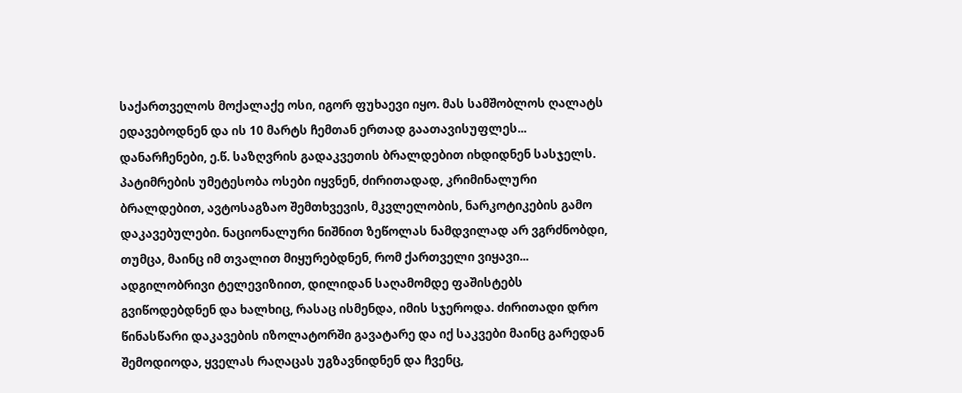საქართველოს მოქალაქე ოსი, იგორ ფუხაევი იყო. მას სამშობლოს ღალატს ედავებოდნენ და ის 10 მარტს ჩემთან ერთად გაათავისუფლეს... დანარჩენები, ე.წ. საზღვრის გადაკვეთის ბრალდებით იხდიდნენ სასჯელს. პატიმრების უმეტესობა ოსები იყვნენ, ძირითადად, კრიმინალური ბრალდებით, ავტოსაგზაო შემთხვევის, მკვლელობის, ნარკოტიკების გამო დაკავებულები. ნაციონალური ნიშნით ზეწოლას ნამდვილად არ ვგრძნობდი, თუმცა, მაინც იმ თვალით მიყურებდნენ, რომ ქართველი ვიყავი... ადგილობრივი ტელევიზიით, დილიდან საღამომდე ფაშისტებს გვიწოდებდნენ და ხალხიც, რასაც ისმენდა, იმის სჯეროდა. ძირითადი დრო წინასწარი დაკავების იზოლატორში გავატარე და იქ საკვები მაინც გარედან შემოდიოდა, ყველას რაღაცას უგზავნიდნენ და ჩვენც,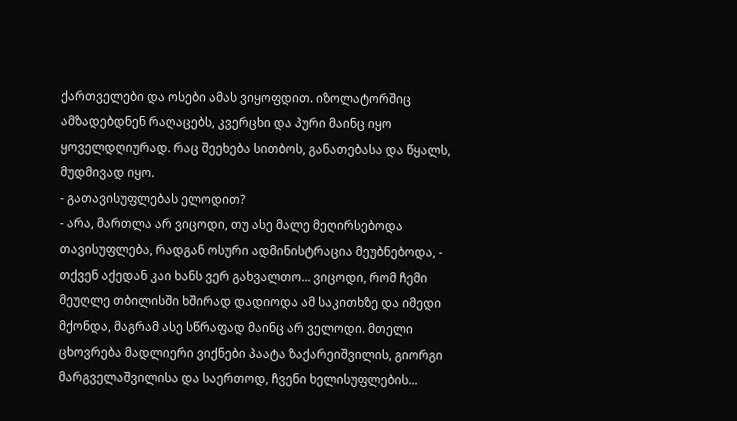ქართველები და ოსები ამას ვიყოფდით. იზოლატორშიც ამზადებდნენ რაღაცებს, კვერცხი და პური მაინც იყო ყოველდღიურად. რაც შეეხება სითბოს, განათებასა და წყალს, მუდმივად იყო.
- გათავისუფლებას ელოდით?
- არა, მართლა არ ვიცოდი, თუ ასე მალე მეღირსებოდა თავისუფლება, რადგან ოსური ადმინისტრაცია მეუბნებოდა, - თქვენ აქედან კაი ხანს ვერ გახვალთო... ვიცოდი, რომ ჩემი მეუღლე თბილისში ხშირად დადიოდა ამ საკითხზე და იმედი მქონდა, მაგრამ ასე სწრაფად მაინც არ ველოდი. მთელი ცხოვრება მადლიერი ვიქნები პაატა ზაქარეიშვილის, გიორგი მარგველაშვილისა და საერთოდ, ჩვენი ხელისუფლების...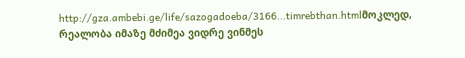http://gza.ambebi.ge/life/sazogadoeba/3166...timrebthan.htmlმოკლედ, რეალობა იმაზე მძიმეა ვიდრე ვინმეს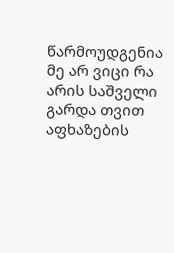წარმოუდგენია
მე არ ვიცი რა არის საშველი გარდა თვით აფხაზების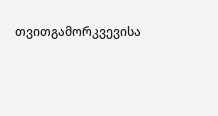თვითგამორკვევისა